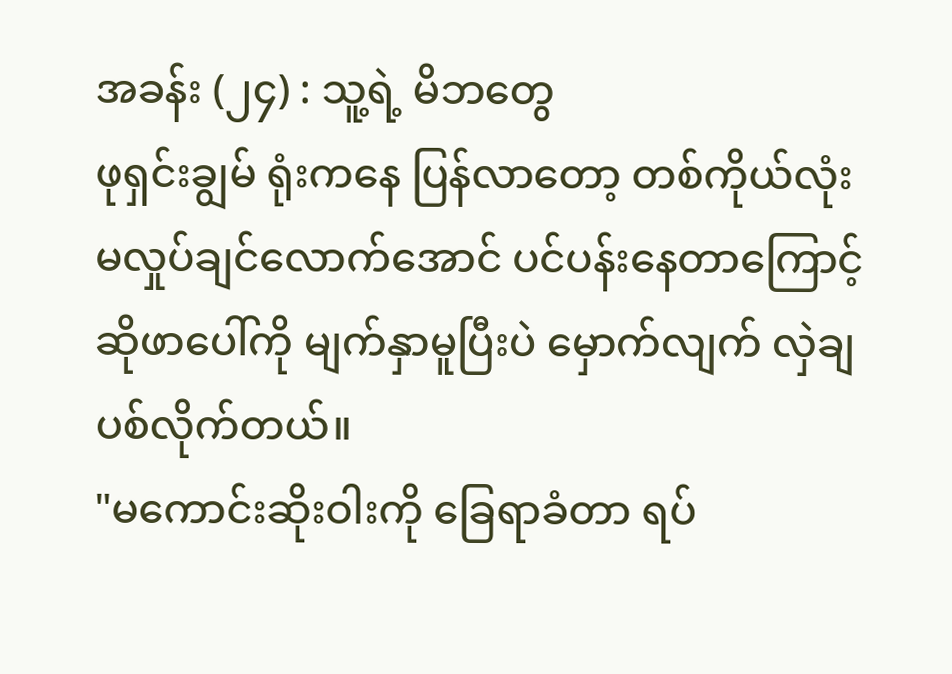အခန်း (၂၄) : သူ့ရဲ့ မိဘတွေ
ဖုရှင်းချွမ် ရုံးကနေ ပြန်လာတော့ တစ်ကိုယ်လုံး မလှုပ်ချင်လောက်အောင် ပင်ပန်းနေတာကြောင့် ဆိုဖာပေါ်ကို မျက်နှာမူပြီးပဲ မှောက်လျက် လှဲချပစ်လိုက်တယ်။
"မကောင်းဆိုးဝါးကို ခြေရာခံတာ ရပ်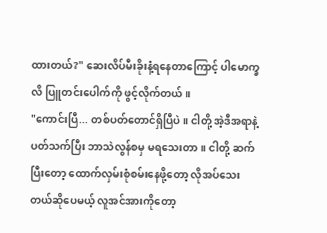ထားတယ်?" ဆေးလိပ်မီးခိုးနံ့ရနေတာကြောင့် ပါမောက္ခလိ ပြူတင်းပေါက်ကို ဖွင့်လိုက်တယ်။
"ကောင်းပြီ... တစ်ပတ်တောင်ရှိပြီပဲ။ ငါတို့ အဲ့ဒီအရာနဲ့ ပတ်သက်ပြီး ဘာသဲလွန်စမှ မရသေးတာ။ ငါတို့ ဆက်ပြီးတော့ ထောက်လှမ်းစုံစမ်းနေဖို့တော့ လိုအပ်သေးတယ်ဆိုပေမယ့် လူအင်အားကိုတော့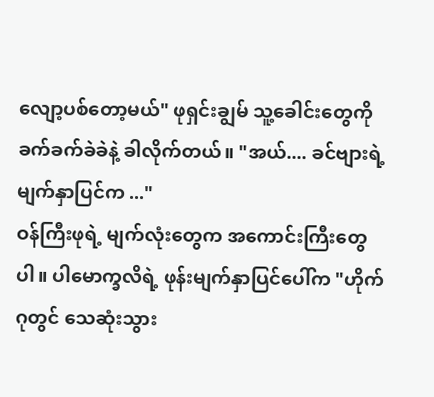လျော့ပစ်တော့မယ်" ဖုရှင်းချွမ် သူ့ခေါင်းတွေကို ခက်ခက်ခဲခဲနဲ့ ခါလိုက်တယ်။ "အယ်.... ခင်ဗျားရဲ့ မျက်နှာပြင်က ..."
ဝန်ကြီးဖုရဲ့ မျက်လုံးတွေက အကောင်းကြီးတွေပါ။ ပါမောက္ခလိရဲ့ ဖုန်းမျက်နှာပြင်ပေါ်က "ဟိုက်ဂုတွင် သေဆုံးသွား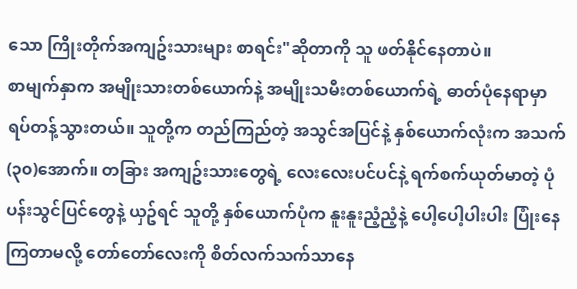သော ကြိုးတိုက်အကျဥ်းသားများ စာရင်း"ဆိုတာကို သူ ဖတ်နိုင်နေတာပဲ။
စာမျက်နှာက အမျိုးသားတစ်ယောက်နဲ့ အမျိုးသမီးတစ်ယောက်ရဲ့ ဓာတ်ပုံနေရာမှာ ရပ်တန့်သွားတယ်။ သူတို့က တည်ကြည်တဲ့ အသွင်အပြင်နဲ့ နှစ်ယောက်လုံးက အသက်(၃၀)အောက်။ တခြား အကျဥ်းသားတွေရဲ့ လေးလေးပင်ပင်နဲ့ ရက်စက်ယုတ်မာတဲ့ ပုံပန်းသွင်ပြင်တွေနဲ့ ယှဥ်ရင် သူတို့ နှစ်ယောက်ပုံက နူးနူးညံ့ညံ့နဲ့ ပေါ့ပေါ့ပါးပါး ပြုံးနေကြတာမလို့ တော်တော်လေးကို စိတ်လက်သက်သာနေ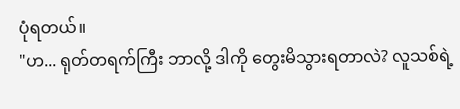ပုံရတယ်။
"ဟ... ရုတ်တရက်ကြီး ဘာလို့ ဒါကို တွေးမိသွားရတာလဲ? လူသစ်ရဲ့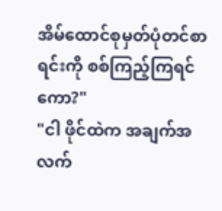အိမ်ထောင်စုမှတ်ပုံတင်စာရင်းကို စစ်ကြည့်ကြရင်ကော?"
"ငါ ဖိုင်ထဲက အချက်အလက်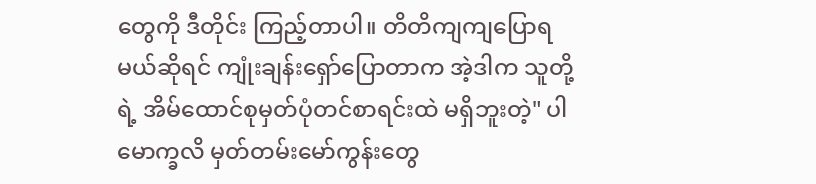တွေကို ဒီတိုင်း ကြည့်တာပါ။ တိတိကျကျပြောရမယ်ဆိုရင် ကျုံးချန်းရှော်ပြောတာက အဲ့ဒါက သူတို့ရဲ့ အိမ်ထောင်စုမှတ်ပုံတင်စာရင်းထဲ မရှိဘူးတဲ့" ပါမောက္ခလိ မှတ်တမ်းမော်ကွန်းတွေ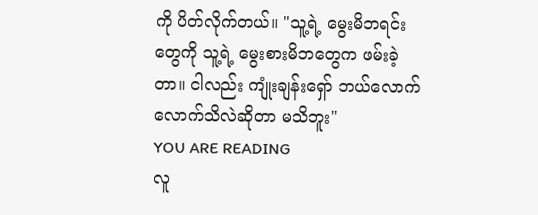ကို ပိတ်လိုက်တယ်။ "သူ့ရဲ့ မွေးမိဘရင်းတွေကို သူ့ရဲ့ မွေးစားမိဘတွေက ဖမ်းခဲ့တာ။ ငါလည်း ကျုံးချန်းရှော် ဘယ်လောက်လောက်သိလဲဆိုတာ မသိဘူး"
YOU ARE READING
လူ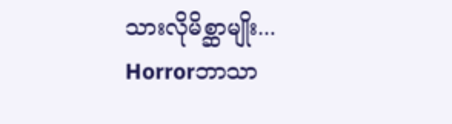သားလိုမိစ္ဆာမျိုး...
Horrorဘာသာ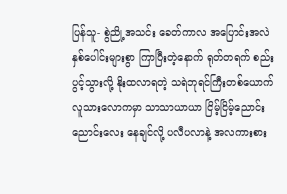ပြန်သူ- စွဲညို့အသင်း ခေတ်ကာလ အပြောင်းအလဲ နှစ်ပေါင်းများစွာ ကြာပြီးတဲ့နောက် ရုတ်တရက် စည်းပွင့်သွားလို့ နိုးထလာရတဲ့ သရဲဘုရင်ကြီးတစ်ယောက် လူသားလောကမှာ သာသာယာယာ ငြိမ့်ငြိမ့်ညောင်းညောင်းလေး နေချင်လို့ ပလီပလာနဲ့ အလကားစား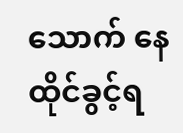သောက် နေထိုင်ခွင့်ရ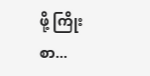ဖို့ ကြိုးစာ...